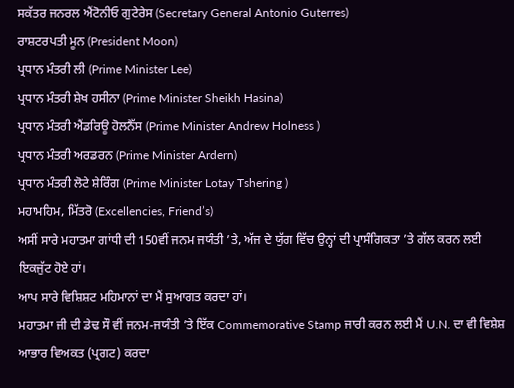ਸਕੱਤਰ ਜਨਰਲ ਐਂਟੋਨੀਓ ਗੁਟੇਰੇਸ (Secretary General Antonio Guterres)
ਰਾਸ਼ਟਰਪਤੀ ਮੂਨ (President Moon)
ਪ੍ਰਧਾਨ ਮੰਤਰੀ ਲੀ (Prime Minister Lee)
ਪ੍ਰਧਾਨ ਮੰਤਰੀ ਸ਼ੇਖ ਹਸੀਨਾ (Prime Minister Sheikh Hasina)
ਪ੍ਰਧਾਨ ਮੰਤਰੀ ਐਂਡਰਿਊ ਹੋਲਨੈੱਸ (Prime Minister Andrew Holness )
ਪ੍ਰਧਾਨ ਮੰਤਰੀ ਅਰਡਰਨ (Prime Minister Ardern)
ਪ੍ਰਧਾਨ ਮੰਤਰੀ ਲੋਟੇ ਸ਼ੇਰਿੰਗ (Prime Minister Lotay Tshering )
ਮਹਾਮਹਿਮ, ਮਿੱਤਰੋ (Excellencies, Friend’s)
ਅਸੀਂ ਸਾਰੇ ਮਹਾਤਮਾ ਗਾਂਧੀ ਦੀ 150ਵੀਂ ਜਨਮ ਜਯੰਤੀ ’ਤੇ, ਅੱਜ ਦੇ ਯੁੱਗ ਵਿੱਚ ਉਨ੍ਹਾਂ ਦੀ ਪ੍ਰਾਸੰਗਿਕਤਾ ’ਤੇ ਗੱਲ ਕਰਨ ਲਈ ਇਕਜੁੱਟ ਹੋਏ ਹਾਂ।
ਆਪ ਸਾਰੇ ਵਿਸ਼ਿਸ਼ਟ ਮਹਿਮਾਨਾਂ ਦਾ ਮੈਂ ਸੁਆਗਤ ਕਰਦਾ ਹਾਂ।
ਮਹਾਤਮਾ ਜੀ ਦੀ ਡੇਢ ਸੌ ਵੀਂ ਜਨਮ-ਜਯੰਤੀ ’ਤੇ ਇੱਕ Commemorative Stamp ਜਾਰੀ ਕਰਨ ਲਈ ਮੈਂ U.N. ਦਾ ਵੀ ਵਿਸ਼ੇਸ਼ ਆਭਾਰ ਵਿਅਕਤ (ਪ੍ਰਗਟ) ਕਰਦਾ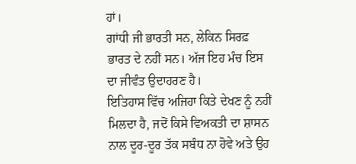ਹਾਂ।
ਗਾਂਧੀ ਜੀ ਭਾਰਤੀ ਸਨ, ਲੇਕਿਨ ਸਿਰਫ਼ ਭਾਰਤ ਦੇ ਨਹੀਂ ਸਨ। ਅੱਜ ਇਹ ਮੰਚ ਇਸ ਦਾ ਜੀਵੰਤ ਉਦਾਹਰਣ ਹੈ।
ਇਤਿਹਾਸ ਵਿੱਚ ਅਜਿਹਾ ਕਿਤੇ ਦੇਖਣ ਨੂੰ ਨਹੀਂ ਮਿਲਦਾ ਹੈ, ਜਦੋਂ ਕਿਸੇ ਵਿਅਕਤੀ ਦਾ ਸ਼ਾਸਨ ਨਾਲ ਦੂਰ-ਦੂਰ ਤੱਕ ਸਬੰਧ ਨਾ ਹੋਵੇ ਅਤੇ ਉਹ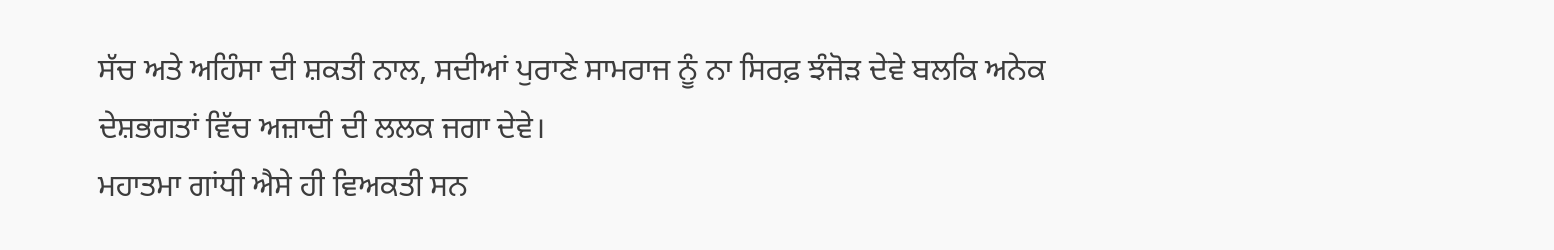ਸੱਚ ਅਤੇ ਅਹਿੰਸਾ ਦੀ ਸ਼ਕਤੀ ਨਾਲ, ਸਦੀਆਂ ਪੁਰਾਣੇ ਸਾਮਰਾਜ ਨੂੰ ਨਾ ਸਿਰਫ਼ ਝੰਜੋੜ ਦੇਵੇ ਬਲਕਿ ਅਨੇਕ ਦੇਸ਼ਭਗਤਾਂ ਵਿੱਚ ਅਜ਼ਾਦੀ ਦੀ ਲਲਕ ਜਗਾ ਦੇਵੇ।
ਮਹਾਤਮਾ ਗਾਂਧੀ ਐਸੇ ਹੀ ਵਿਅਕਤੀ ਸਨ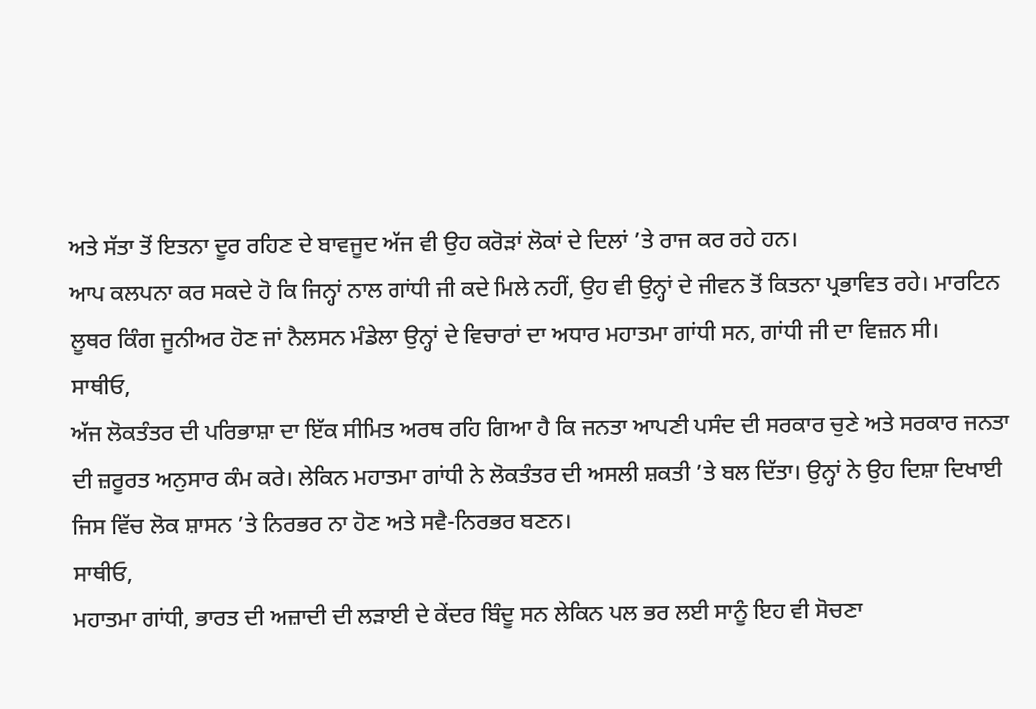ਅਤੇ ਸੱਤਾ ਤੋਂ ਇਤਨਾ ਦੂਰ ਰਹਿਣ ਦੇ ਬਾਵਜੂਦ ਅੱਜ ਵੀ ਉਹ ਕਰੋੜਾਂ ਲੋਕਾਂ ਦੇ ਦਿਲਾਂ ’ਤੇ ਰਾਜ ਕਰ ਰਹੇ ਹਨ।
ਆਪ ਕਲਪਨਾ ਕਰ ਸਕਦੇ ਹੋ ਕਿ ਜਿਨ੍ਹਾਂ ਨਾਲ ਗਾਂਧੀ ਜੀ ਕਦੇ ਮਿਲੇ ਨਹੀਂ, ਉਹ ਵੀ ਉਨ੍ਹਾਂ ਦੇ ਜੀਵਨ ਤੋਂ ਕਿਤਨਾ ਪ੍ਰਭਾਵਿਤ ਰਹੇ। ਮਾਰਟਿਨ ਲੂਥਰ ਕਿੰਗ ਜੂਨੀਅਰ ਹੋਣ ਜਾਂ ਨੈਲਸਨ ਮੰਡੇਲਾ ਉਨ੍ਹਾਂ ਦੇ ਵਿਚਾਰਾਂ ਦਾ ਅਧਾਰ ਮਹਾਤਮਾ ਗਾਂਧੀ ਸਨ, ਗਾਂਧੀ ਜੀ ਦਾ ਵਿਜ਼ਨ ਸੀ।
ਸਾਥੀਓ,
ਅੱਜ ਲੋਕਤੰਤਰ ਦੀ ਪਰਿਭਾਸ਼ਾ ਦਾ ਇੱਕ ਸੀਮਿਤ ਅਰਥ ਰਹਿ ਗਿਆ ਹੈ ਕਿ ਜਨਤਾ ਆਪਣੀ ਪਸੰਦ ਦੀ ਸਰਕਾਰ ਚੁਣੇ ਅਤੇ ਸਰਕਾਰ ਜਨਤਾ ਦੀ ਜ਼ਰੂਰਤ ਅਨੁਸਾਰ ਕੰਮ ਕਰੇ। ਲੇਕਿਨ ਮਹਾਤਮਾ ਗਾਂਧੀ ਨੇ ਲੋਕਤੰਤਰ ਦੀ ਅਸਲੀ ਸ਼ਕਤੀ ’ਤੇ ਬਲ ਦਿੱਤਾ। ਉਨ੍ਹਾਂ ਨੇ ਉਹ ਦਿਸ਼ਾ ਦਿਖਾਈ ਜਿਸ ਵਿੱਚ ਲੋਕ ਸ਼ਾਸਨ ’ਤੇ ਨਿਰਭਰ ਨਾ ਹੋਣ ਅਤੇ ਸਵੈ-ਨਿਰਭਰ ਬਣਨ।
ਸਾਥੀਓ,
ਮਹਾਤਮਾ ਗਾਂਧੀ, ਭਾਰਤ ਦੀ ਅਜ਼ਾਦੀ ਦੀ ਲੜਾਈ ਦੇ ਕੇਂਦਰ ਬਿੰਦੂ ਸਨ ਲੇਕਿਨ ਪਲ ਭਰ ਲਈ ਸਾਨੂੰ ਇਹ ਵੀ ਸੋਚਣਾ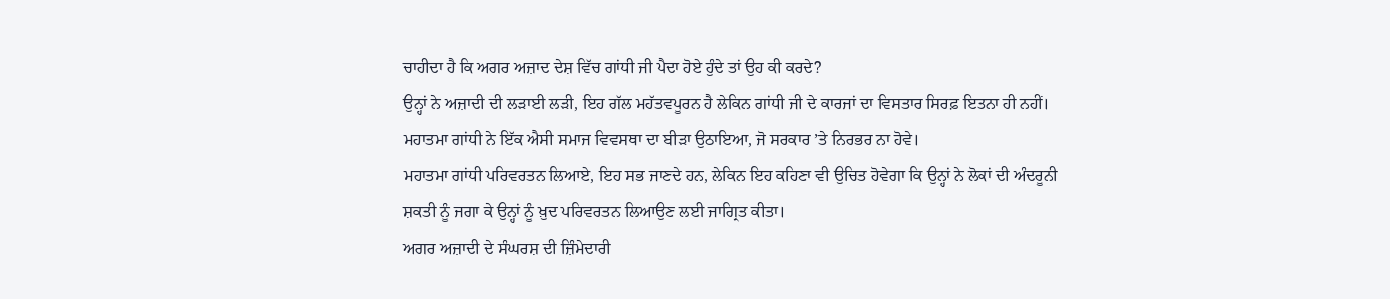ਚਾਹੀਦਾ ਹੈ ਕਿ ਅਗਰ ਅਜ਼ਾਦ ਦੇਸ਼ ਵਿੱਚ ਗਾਂਧੀ ਜੀ ਪੈਦਾ ਹੋਏ ਹੁੰਦੇ ਤਾਂ ਉਹ ਕੀ ਕਰਦੇ?
ਉਨ੍ਹਾਂ ਨੇ ਅਜ਼ਾਦੀ ਦੀ ਲੜਾਈ ਲੜੀ, ਇਹ ਗੱਲ ਮਹੱਤਵਪੂਰਨ ਹੈ ਲੇਕਿਨ ਗਾਂਧੀ ਜੀ ਦੇ ਕਾਰਜਾਂ ਦਾ ਵਿਸਤਾਰ ਸਿਰਫ਼ ਇਤਨਾ ਹੀ ਨਹੀਂ।
ਮਹਾਤਮਾ ਗਾਂਧੀ ਨੇ ਇੱਕ ਐਸੀ ਸਮਾਜ ਵਿਵਸਥਾ ਦਾ ਬੀੜਾ ਉਠਾਇਆ, ਜੋ ਸਰਕਾਰ ’ਤੇ ਨਿਰਭਰ ਨਾ ਹੋਵੇ।
ਮਹਾਤਮਾ ਗਾਂਧੀ ਪਰਿਵਰਤਨ ਲਿਆਏ, ਇਹ ਸਭ ਜਾਣਦੇ ਹਨ, ਲੇਕਿਨ ਇਹ ਕਹਿਣਾ ਵੀ ਉਚਿਤ ਹੋਵੇਗਾ ਕਿ ਉਨ੍ਹਾਂ ਨੇ ਲੋਕਾਂ ਦੀ ਅੰਦਰੂਨੀ ਸ਼ਕਤੀ ਨੂੰ ਜਗਾ ਕੇ ਉਨ੍ਹਾਂ ਨੂੰ ਖ਼ੁਦ ਪਰਿਵਰਤਨ ਲਿਆਉਣ ਲਈ ਜਾਗ੍ਰਿਤ ਕੀਤਾ।
ਅਗਰ ਅਜ਼ਾਦੀ ਦੇ ਸੰਘਰਸ਼ ਦੀ ਜ਼ਿੰਮੇਦਾਰੀ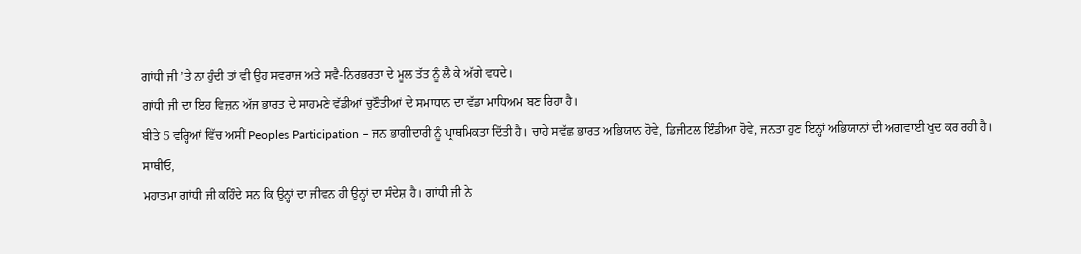ਗਾਂਧੀ ਜੀ ’ਤੇ ਨਾ ਹੁੰਦੀ ਤਾਂ ਵੀ ਉਹ ਸਵਰਾਜ ਅਤੇ ਸਵੈ-ਨਿਰਭਰਤਾ ਦੇ ਮੂਲ ਤੱਤ ਨੂੰ ਲੈ ਕੇ ਅੱਗੇ ਵਧਦੇ।
ਗਾਂਧੀ ਜੀ ਦਾ ਇਹ ਵਿਜ਼ਨ ਅੱਜ ਭਾਰਤ ਦੇ ਸਾਹਮਣੇ ਵੱਡੀਆਂ ਚੁਣੌਤੀਆਂ ਦੇ ਸਮਾਧਾਨ ਦਾ ਵੱਡਾ ਮਾਧਿਅਮ ਬਣ ਰਿਹਾ ਹੈ।
ਬੀਤੇ 5 ਵਰ੍ਹਿਆਂ ਵਿੱਚ ਅਸੀਂ Peoples Participation – ਜਨ ਭਾਗੀਦਾਰੀ ਨੂੰ ਪ੍ਰਾਥਮਿਕਤਾ ਦਿੱਤੀ ਹੈ। ਚਾਹੇ ਸਵੱਛ ਭਾਰਤ ਅਭਿਯਾਨ ਹੋਵੇ, ਡਿਜੀਟਲ ਇੰਡੀਆ ਹੋਵੇ, ਜਨਤਾ ਹੁਣ ਇਨ੍ਹਾਂ ਅਭਿਯਾਨਾਂ ਦੀ ਅਗਵਾਈ ਖੁਦ ਕਰ ਰਹੀ ਹੈ।
ਸਾਥੀਓ,
ਮਹਾਤਮਾ ਗਾਂਧੀ ਜੀ ਕਹਿੰਦੇ ਸਨ ਕਿ ਉਨ੍ਹਾਂ ਦਾ ਜੀਵਨ ਹੀ ਉਨ੍ਹਾਂ ਦਾ ਸੰਦੇਸ਼ ਹੈ। ਗਾਂਧੀ ਜੀ ਨੇ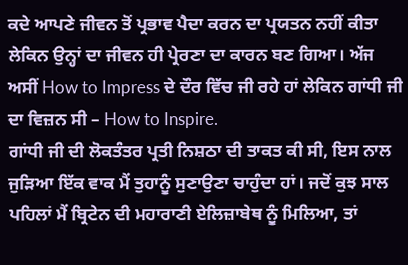ਕਦੇ ਆਪਣੇ ਜੀਵਨ ਤੋਂ ਪ੍ਰਭਾਵ ਪੈਦਾ ਕਰਨ ਦਾ ਪ੍ਰਯਤਨ ਨਹੀਂ ਕੀਤਾ ਲੇਕਿਨ ਉਨ੍ਹਾਂ ਦਾ ਜੀਵਨ ਹੀ ਪ੍ਰੇਰਣਾ ਦਾ ਕਾਰਨ ਬਣ ਗਿਆ। ਅੱਜ ਅਸੀਂ How to Impress ਦੇ ਦੌਰ ਵਿੱਚ ਜੀ ਰਹੇ ਹਾਂ ਲੇਕਿਨ ਗਾਂਧੀ ਜੀ ਦਾ ਵਿਜ਼ਨ ਸੀ – How to Inspire.
ਗਾਂਧੀ ਜੀ ਦੀ ਲੋਕਤੰਤਰ ਪ੍ਰਤੀ ਨਿਸ਼ਠਾ ਦੀ ਤਾਕਤ ਕੀ ਸੀ, ਇਸ ਨਾਲ ਜੁੜਿਆ ਇੱਕ ਵਾਕ ਮੈਂ ਤੁਹਾਨੂੰ ਸੁਣਾਉਣਾ ਚਾਹੁੰਦਾ ਹਾਂ। ਜਦੋਂ ਕੁਝ ਸਾਲ ਪਹਿਲਾਂ ਮੈਂ ਬ੍ਰਿਟੇਨ ਦੀ ਮਹਾਰਾਣੀ ਏਲਿਜ਼ਾਬੇਥ ਨੂੰ ਮਿਲਿਆ, ਤਾਂ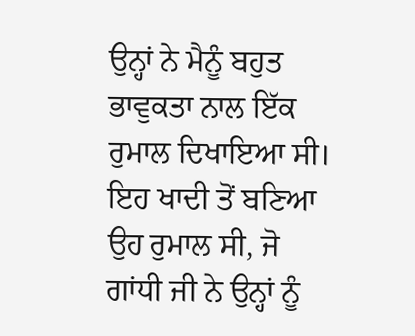ਉਨ੍ਹਾਂ ਨੇ ਮੈਨੂੰ ਬਹੁਤ ਭਾਵੁਕਤਾ ਨਾਲ ਇੱਕ ਰੁਮਾਲ ਦਿਖਾਇਆ ਸੀ। ਇਹ ਖਾਦੀ ਤੋਂ ਬਣਿਆ ਉਹ ਰੁਮਾਲ ਸੀ, ਜੋ ਗਾਂਧੀ ਜੀ ਨੇ ਉਨ੍ਹਾਂ ਨੂੰ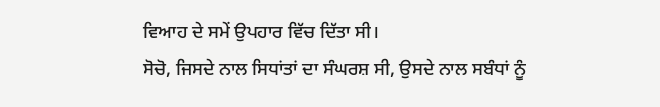ਵਿਆਹ ਦੇ ਸਮੇਂ ਉਪਹਾਰ ਵਿੱਚ ਦਿੱਤਾ ਸੀ।
ਸੋਚੋ, ਜਿਸਦੇ ਨਾਲ ਸਿਧਾਂਤਾਂ ਦਾ ਸੰਘਰਸ਼ ਸੀ, ਉਸਦੇ ਨਾਲ ਸਬੰਧਾਂ ਨੂੰ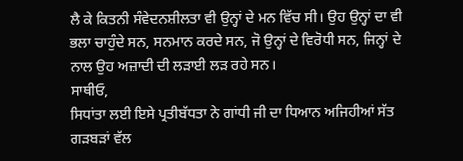ਲੈ ਕੇ ਕਿਤਨੀ ਸੰਵੇਦਨਸ਼ੀਲਤਾ ਵੀ ਉਨ੍ਹਾਂ ਦੇ ਮਨ ਵਿੱਚ ਸੀ। ਉਹ ਉਨ੍ਹਾਂ ਦਾ ਵੀ ਭਲਾ ਚਾਹੁੰਦੇ ਸਨ, ਸਨਮਾਨ ਕਰਦੇ ਸਨ, ਜੋ ਉਨ੍ਹਾਂ ਦੇ ਵਿਰੋਧੀ ਸਨ, ਜਿਨ੍ਹਾਂ ਦੇ ਨਾਲ ਉਹ ਅਜ਼ਾਦੀ ਦੀ ਲੜਾਈ ਲੜ ਰਹੇ ਸਨ।
ਸਾਥੀਓ,
ਸਿਧਾਂਤਾ ਲਈ ਇਸੇ ਪ੍ਰਤੀਬੱਧਤਾ ਨੇ ਗਾਂਧੀ ਜੀ ਦਾ ਧਿਆਨ ਅਜਿਹੀਆਂ ਸੱਤ ਗੜਬੜਾਂ ਵੱਲ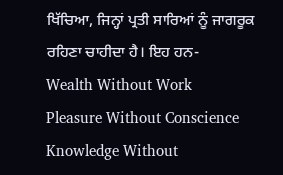ਖਿੱਚਿਆ, ਜਿਨ੍ਹਾਂ ਪ੍ਰਤੀ ਸਾਰਿਆਂ ਨੂੰ ਜਾਗਰੂਕ ਰਹਿਣਾ ਚਾਹੀਦਾ ਹੈ। ਇਹ ਹਨ-
Wealth Without Work
Pleasure Without Conscience
Knowledge Without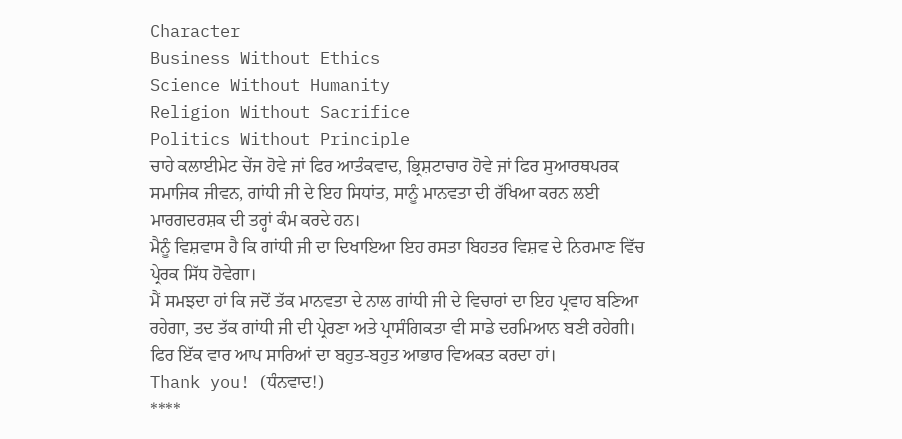Character
Business Without Ethics
Science Without Humanity
Religion Without Sacrifice
Politics Without Principle
ਚਾਹੇ ਕਲਾਈਮੇਟ ਚੇਂਜ ਹੋਵੇ ਜਾਂ ਫਿਰ ਆਤੰਕਵਾਦ, ਭ੍ਰਿਸ਼ਟਾਚਾਰ ਹੋਵੇ ਜਾਂ ਫਿਰ ਸੁਆਰਥਪਰਕ ਸਮਾਜਿਕ ਜੀਵਨ, ਗਾਂਧੀ ਜੀ ਦੇ ਇਹ ਸਿਧਾਂਤ, ਸਾਨੂੰ ਮਾਨਵਤਾ ਦੀ ਰੱਖਿਆ ਕਰਨ ਲਈ ਮਾਰਗਦਰਸ਼ਕ ਦੀ ਤਰ੍ਹਾਂ ਕੰਮ ਕਰਦੇ ਹਨ।
ਮੈਨੂੰ ਵਿਸ਼ਵਾਸ ਹੈ ਕਿ ਗਾਂਧੀ ਜੀ ਦਾ ਦਿਖਾਇਆ ਇਹ ਰਸਤਾ ਬਿਹਤਰ ਵਿਸ਼ਵ ਦੇ ਨਿਰਮਾਣ ਵਿੱਚ ਪ੍ਰੇਰਕ ਸਿੱਧ ਹੋਵੇਗਾ।
ਮੈਂ ਸਮਝਦਾ ਹਾਂ ਕਿ ਜਦੋਂ ਤੱਕ ਮਾਨਵਤਾ ਦੇ ਨਾਲ ਗਾਂਧੀ ਜੀ ਦੇ ਵਿਚਾਰਾਂ ਦਾ ਇਹ ਪ੍ਰਵਾਹ ਬਣਿਆ ਰਹੇਗਾ, ਤਦ ਤੱਕ ਗਾਂਧੀ ਜੀ ਦੀ ਪ੍ਰੇਰਣਾ ਅਤੇ ਪ੍ਰਾਸੰਗਿਕਤਾ ਵੀ ਸਾਡੇ ਦਰਮਿਆਨ ਬਣੀ ਰਹੇਗੀ।
ਫਿਰ ਇੱਕ ਵਾਰ ਆਪ ਸਾਰਿਆਂ ਦਾ ਬਹੁਤ-ਬਹੁਤ ਆਭਾਰ ਵਿਅਕਤ ਕਰਦਾ ਹਾਂ।
Thank you! (ਧੰਨਵਾਦ!)
****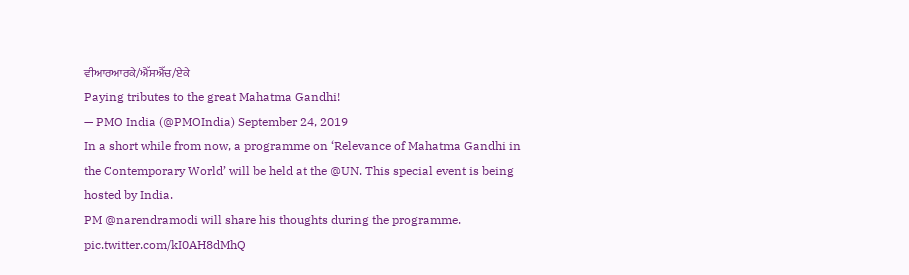ਵੀਆਰਆਰਕੇ/ਐੱਸਐੱਚ/ਏਕੇ
Paying tributes to the great Mahatma Gandhi!
— PMO India (@PMOIndia) September 24, 2019
In a short while from now, a programme on ‘Relevance of Mahatma Gandhi in the Contemporary World’ will be held at the @UN. This special event is being hosted by India.
PM @narendramodi will share his thoughts during the programme. pic.twitter.com/kI0AH8dMhQ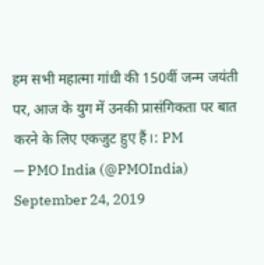हम सभी महात्मा गांधी की 150वीं जन्म जयंती पर, आज के युग में उनकी प्रासंगिकता पर बात करने के लिए एकजुट हुए हैं।: PM
— PMO India (@PMOIndia) September 24, 2019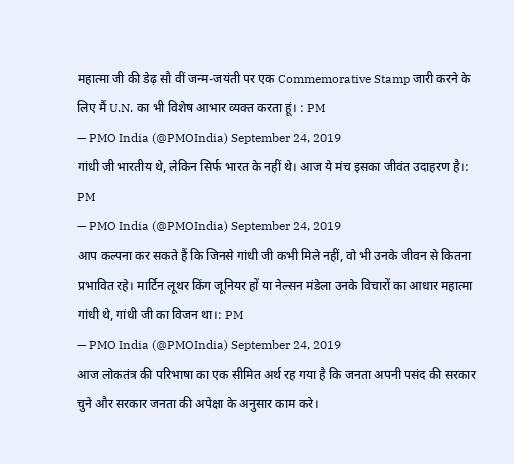महात्मा जी की डेढ़ सौ वीं जन्म-जयंती पर एक Commemorative Stamp जारी करने के लिए मैं U.N. का भी विशेष आभार व्यक्त करता हूं। : PM
— PMO India (@PMOIndia) September 24, 2019
गांधी जी भारतीय थे, लेकिन सिर्फ भारत के नहीं थे। आज ये मंच इसका जीवंत उदाहरण है।: PM
— PMO India (@PMOIndia) September 24, 2019
आप कल्पना कर सकते हैं कि जिनसे गांधी जी कभी मिले नहीं, वो भी उनके जीवन से कितना प्रभावित रहे। मार्टिन लूथर किंग जूनियर हों या नेल्सन मंडेला उनके विचारों का आधार महात्मा गांधी थे, गांधी जी का विजन था।: PM
— PMO India (@PMOIndia) September 24, 2019
आज लोकतंत्र की परिभाषा का एक सीमित अर्थ रह गया है कि जनता अपनी पसंद की सरकार चुने और सरकार जनता की अपेक्षा के अनुसार काम करे।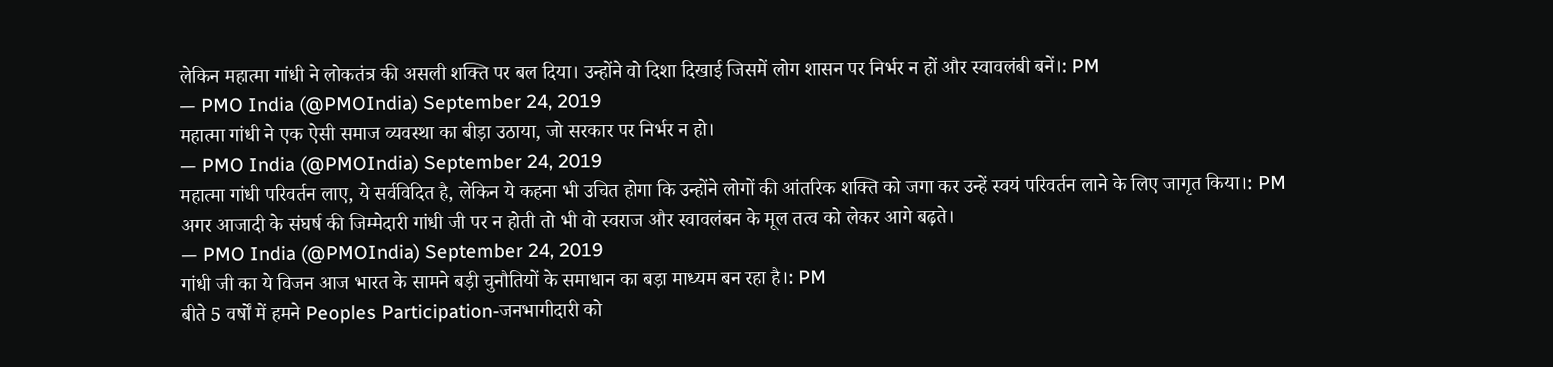लेकिन महात्मा गांधी ने लोकतंत्र की असली शक्ति पर बल दिया। उन्होंने वो दिशा दिखाई जिसमें लोग शासन पर निर्भर न हों और स्वावलंबी बनें।: PM
— PMO India (@PMOIndia) September 24, 2019
महात्मा गांधी ने एक ऐसी समाज व्यवस्था का बीड़ा उठाया, जो सरकार पर निर्भर न हो।
— PMO India (@PMOIndia) September 24, 2019
महात्मा गांधी परिवर्तन लाए, ये सर्वविदित है, लेकिन ये कहना भी उचित होगा कि उन्होंने लोगों की आंतरिक शक्ति को जगा कर उन्हें स्वयं परिवर्तन लाने के लिए जागृत किया।: PM
अगर आजादी के संघर्ष की जिम्मेदारी गांधी जी पर न होती तो भी वो स्वराज और स्वावलंबन के मूल तत्व को लेकर आगे बढ़ते।
— PMO India (@PMOIndia) September 24, 2019
गांधी जी का ये विजन आज भारत के सामने बड़ी चुनौतियों के समाधान का बड़ा माध्यम बन रहा है।: PM
बीते 5 वर्षों में हमने Peoples Participation-जनभागीदारी को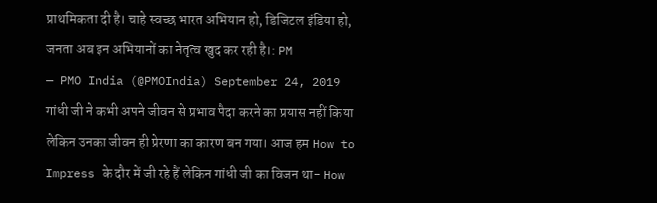प्राथमिकता दी है। चाहे स्वच्छ भारत अभियान हो, डिजिटल इंडिया हो, जनता अब इन अभियानों का नेतृत्व खुद कर रही है।: PM
— PMO India (@PMOIndia) September 24, 2019
गांधी जी ने कभी अपने जीवन से प्रभाव पैदा करने का प्रयास नहीं किया लेकिन उनका जीवन ही प्रेरणा का कारण बन गया। आज हम How to Impress के दौर में जी रहे हैं लेकिन गांधी जी का विजन था- How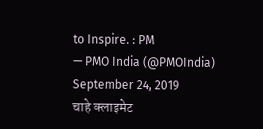to Inspire. : PM
— PMO India (@PMOIndia) September 24, 2019
चाहे क्लाइमेट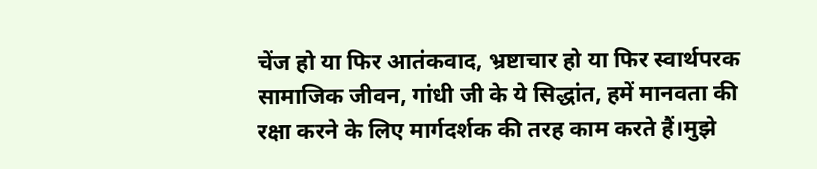चेंज हो या फिर आतंकवाद, भ्रष्टाचार हो या फिर स्वार्थपरक सामाजिक जीवन, गांधी जी के ये सिद्धांत, हमें मानवता की रक्षा करने के लिए मार्गदर्शक की तरह काम करते हैं।मुझे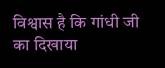विश्वास है कि गांधी जी का दिखाया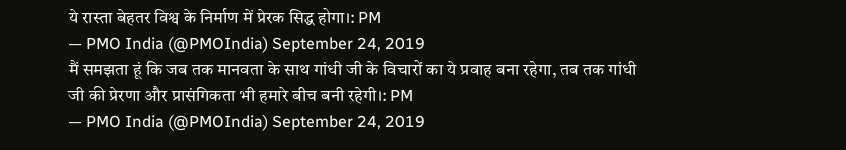ये रास्ता बेहतर विश्व के निर्माण में प्रेरक सिद्ध होगा।: PM
— PMO India (@PMOIndia) September 24, 2019
मैं समझता हूं कि जब तक मानवता के साथ गांधी जी के विचारों का ये प्रवाह बना रहेगा, तब तक गांधी जी की प्रेरणा और प्रासंगिकता भी हमारे बीच बनी रहेगी।: PM
— PMO India (@PMOIndia) September 24, 2019